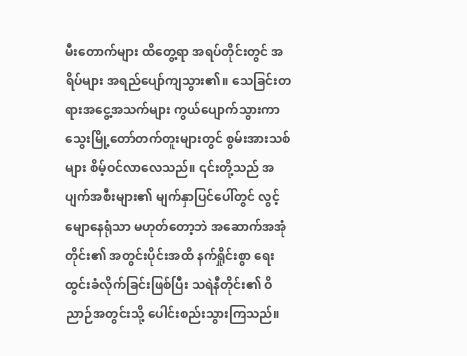မီးတောက်များ ထိတွေ့ရာ အရပ်တိုင်းတွင် အရိပ်များ အရည်ပျော်ကျသွား၏။ သေခြင်းတရားအငွေ့အသက်များ ကွယ်ပျောက်သွားကာ သွေးမြို့တော်တက်တူးများတွင် စွမ်းအားသစ်များ စိမ့်ဝင်လာလေသည်။ ၎င်းတို့သည် အပျက်အစီးများ၏ မျက်နှာပြင်ပေါ်တွင် လွင့်မျောနေရုံသာ မဟုတ်တော့ဘဲ အဆောက်အအုံတိုင်း၏ အတွင်းပိုင်းအထိ နက်ရှိုင်းစွာ ရေးထွင်းခံလိုက်ခြင်းဖြစ်ပြီး သရဲနီတိုင်း၏ ဝိညာဉ်အတွင်းသို့ ပေါင်းစည်းသွားကြသည်။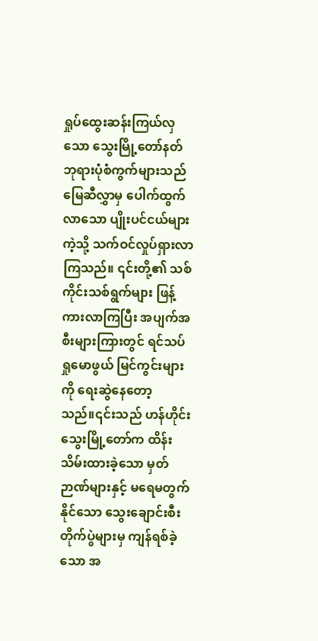ရှုပ်ထွေးဆန်းကြယ်လှသော သွေးမြို့တော်နတ်ဘုရားပုံစံကွက်များသည် မြေဆီလွှာမှ ပေါက်ထွက်လာသော ပျိုးပင်ငယ်များကဲ့သို့ သက်ဝင်လှုပ်ရှားလာကြသည်။ ၎င်းတို့၏ သစ်ကိုင်းသစ်ရွက်များ ဖြန့်ကားလာကြပြီး အပျက်အစီးများကြားတွင် ရင်သပ်ရှုမောဖွယ် မြင်ကွင်းများကို ရေးဆွဲနေတော့သည်။၎င်းသည် ဟန်ဟိုင်းသွေးမြို့တော်က ထိန်းသိမ်းထားခဲ့သော မှတ်ဉာဏ်များနှင့် မရေမတွက်နိုင်သော သွေးချောင်းစီးတိုက်ပွဲများမှ ကျန်ရစ်ခဲ့သော အ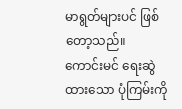မာရွတ်များပင် ဖြစ်တော့သည်။
ကောင်းမင် ရေးဆွဲထားသော ပုံကြမ်းကို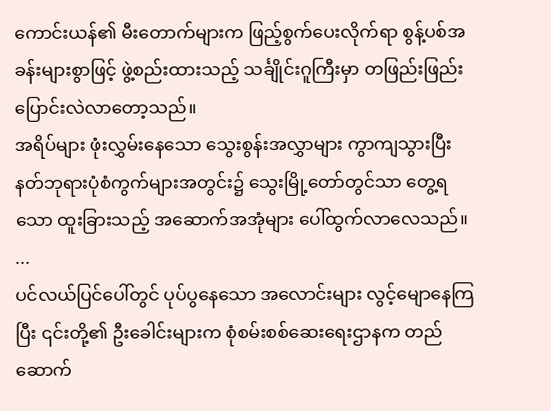ကောင်းယန်၏ မီးတောက်များက ဖြည့်စွက်ပေးလိုက်ရာ စွန့်ပစ်အခန်းများစွာဖြင့် ဖွဲ့စည်းထားသည့် သင်္ချိုင်းဂူကြီးမှာ တဖြည်းဖြည်း ပြောင်းလဲလာတော့သည်။
အရိပ်များ ဖုံးလွှမ်းနေသော သွေးစွန်းအလွှာများ ကွာကျသွားပြီး နတ်ဘုရားပုံစံကွက်များအတွင်း၌ သွေးမြို့တော်တွင်သာ တွေ့ရသော ထူးခြားသည့် အဆောက်အအုံများ ပေါ်ထွက်လာလေသည်။
...
ပင်လယ်ပြင်ပေါ်တွင် ပုပ်ပွနေသော အလောင်းများ လွင့်မျောနေကြပြီး ၎င်းတို့၏ ဦးခေါင်းများက စုံစမ်းစစ်ဆေးရေးဌာနက တည်ဆောက်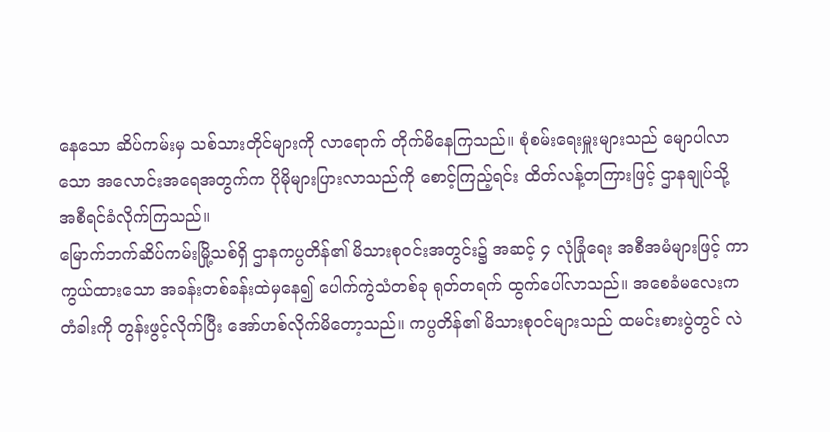နေသော ဆိပ်ကမ်းမှ သစ်သားတိုင်များကို လာရောက် တိုက်မိနေကြသည်။ စုံစမ်းရေးမှူးများသည် မျောပါလာသော အလောင်းအရေအတွက်က ပိုမိုများပြားလာသည်ကို စောင့်ကြည့်ရင်း ထိတ်လန့်တကြားဖြင့် ဌာနချုပ်သို့ အစီရင်ခံလိုက်ကြသည်။
မြောက်ဘက်ဆိပ်ကမ်းမြို့သစ်ရှိ ဌာနကပ္ပတိန်၏ မိသားစုဝင်းအတွင်း၌ အဆင့် ၄ လုံခြုံရေး အစီအမံများဖြင့် ကာကွယ်ထားသော အခန်းတစ်ခန်းထဲမှနေ၍ ပေါက်ကွဲသံတစ်ခု ရုတ်တရက် ထွက်ပေါ်လာသည်။ အစေခံမလေးက တံခါးကို တွန်းဖွင့်လိုက်ပြီး အော်ဟစ်လိုက်မိတော့သည်။ ကပ္ပတိန်၏ မိသားစုဝင်များသည် ထမင်းစားပွဲတွင် လဲ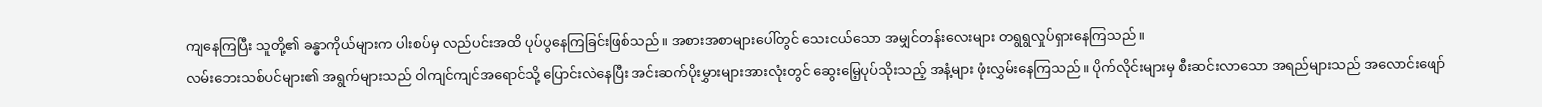ကျနေကြပြီး သူတို့၏ ခန္ဓာကိုယ်များက ပါးစပ်မှ လည်ပင်းအထိ ပုပ်ပွနေကြခြင်းဖြစ်သည်။ အစားအစာများပေါ်တွင် သေးငယ်သော အမျှင်တန်းလေးများ တရွရွလှုပ်ရှားနေကြသည်။
လမ်းဘေးသစ်ပင်များ၏ အရွက်များသည် ဝါကျင်ကျင်အရောင်သို့ ပြောင်းလဲနေပြီး အင်းဆက်ပိုးမွှားများအားလုံးတွင် ဆွေးမြေ့ပုပ်သိုးသည့် အနံ့များ ဖုံးလွှမ်းနေကြသည်။ ပိုက်လိုင်းများမှ စီးဆင်းလာသော အရည်များသည် အလောင်းဖျော်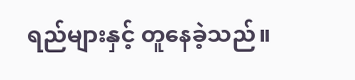ရည်များနှင့် တူနေခဲ့သည်။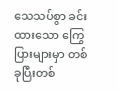သေသပ်စွာ ခင်းထားသော ကြွေပြားများမှာ တစ်ခုပြီးတစ်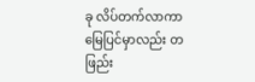ခု လိပ်တက်လာကာ မြေပြင်မှာလည်း တဖြည်း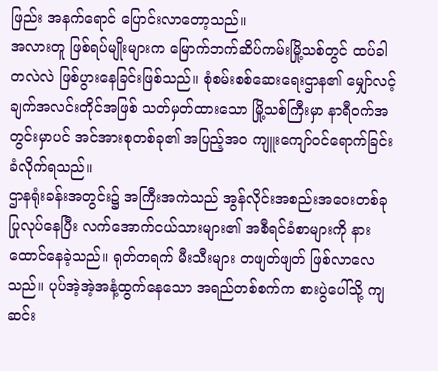ဖြည်း အနက်ရောင် ပြောင်းလာတော့သည်။
အလားတူ ဖြစ်ရပ်မျိုးများက မြောက်ဘက်ဆိပ်ကမ်းမြို့သစ်တွင် ထပ်ခါတလဲလဲ ဖြစ်ပွားနေခြင်းဖြစ်သည်။ စုံစမ်းစစ်ဆေးရေးဌာန၏ မျှော်လင့်ချက်အလင်းတိုင်အဖြစ် သတ်မှတ်ထားသော မြို့သစ်ကြီးမှာ နာရီဝက်အတွင်းမှာပင် အင်အားစုတစ်ခု၏ အပြည့်အဝ ကျူးကျော်ဝင်ရောက်ခြင်း ခံလိုက်ရသည်။
ဌာနရုံးခန်းအတွင်း၌ အကြီးအကဲသည် အွန်လိုင်းအစည်းအဝေးတစ်ခု ပြုလုပ်နေပြီး လက်အောက်ငယ်သားများ၏ အစီရင်ခံစာများကို နားထောင်နေခဲ့သည်။ ရုတ်တရက် မီးသီးများ တဖျတ်ဖျတ် ဖြစ်လာလေသည်။ ပုပ်အဲ့အဲ့အနံ့ထွက်နေသော အရည်တစ်စက်က စားပွဲပေါ်သို့ ကျဆင်း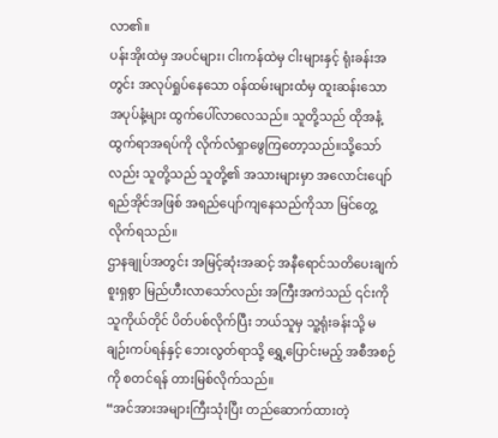လာ၏။
ပန်းအိုးထဲမှ အပင်များ၊ ငါးကန်ထဲမှ ငါးများနှင့် ရုံးခန်းအတွင်း အလုပ်ရှုပ်နေသော ဝန်ထမ်းများထံမှ ထူးဆန်းသော အပုပ်နံ့များ ထွက်ပေါ်လာလေသည်။ သူတို့သည် ထိုအနံ့ထွက်ရာအရပ်ကို လိုက်လံရှာဖွေကြတော့သည်။သို့သော်လည်း သူတို့သည် သူတို့၏ အသားများမှာ အလောင်းပျော်ရည်အိုင်အဖြစ် အရည်ပျော်ကျနေသည်ကိုသာ မြင်တွေ့လိုက်ရသည်။
ဌာနချုပ်အတွင်း အမြင့်ဆုံးအဆင့် အနီရောင်သတိပေးချက် စူးရှစွာ မြည်ဟီးလာသော်လည်း အကြီးအကဲသည် ၎င်းကို သူကိုယ်တိုင် ပိတ်ပစ်လိုက်ပြီး ဘယ်သူမှ သူ့ရုံးခန်းသို့ မချဉ်းကပ်ရန်နှင့် ဘေးလွတ်ရာသို့ ရွှေ့ပြောင်းမည့် အစီအစဉ်ကို စတင်ရန် တားမြစ်လိုက်သည်။
“အင်အားအများကြီးသုံးပြီး တည်ဆောက်ထားတဲ့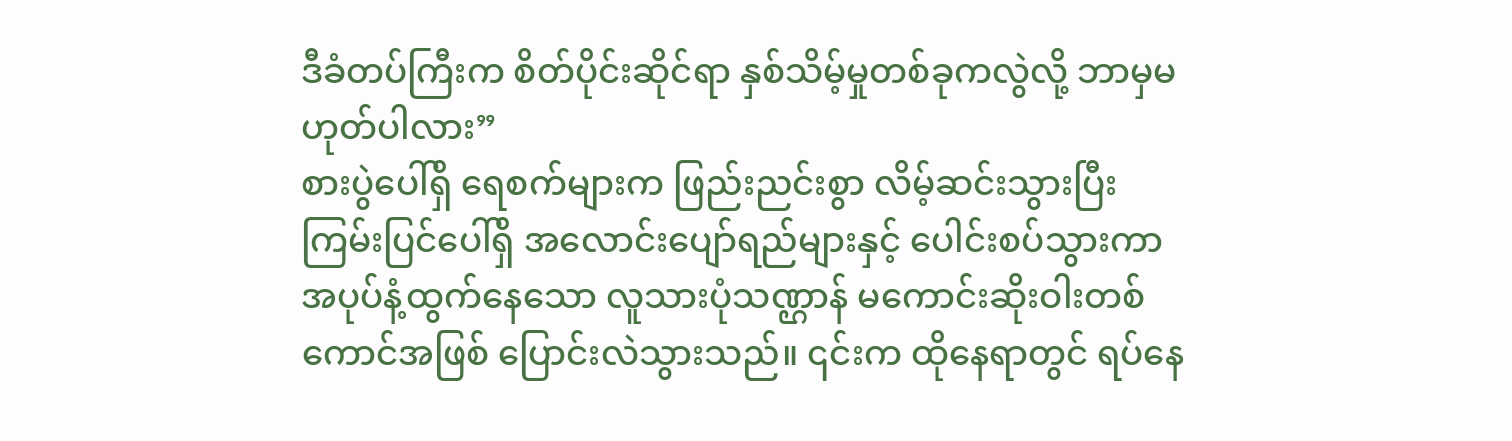ဒီခံတပ်ကြီးက စိတ်ပိုင်းဆိုင်ရာ နှစ်သိမ့်မှုတစ်ခုကလွဲလို့ ဘာမှမဟုတ်ပါလား”
စားပွဲပေါ်ရှိ ရေစက်များက ဖြည်းညင်းစွာ လိမ့်ဆင်းသွားပြီး ကြမ်းပြင်ပေါ်ရှိ အလောင်းပျော်ရည်များနှင့် ပေါင်းစပ်သွားကာ အပုပ်နံ့ထွက်နေသော လူသားပုံသဏ္ဌာန် မကောင်းဆိုးဝါးတစ်ကောင်အဖြစ် ပြောင်းလဲသွားသည်။ ၎င်းက ထိုနေရာတွင် ရပ်နေ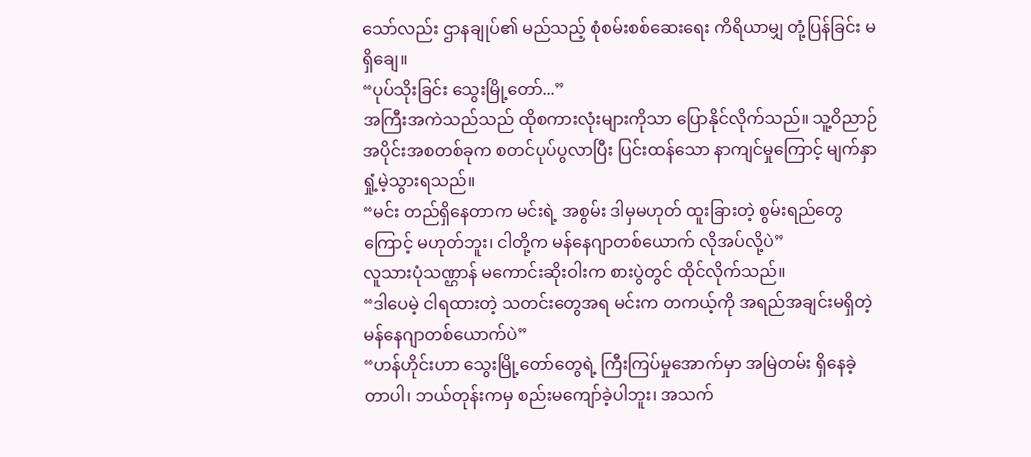သော်လည်း ဌာနချုပ်၏ မည်သည့် စုံစမ်းစစ်ဆေးရေး ကိရိယာမျှ တုံ့ပြန်ခြင်း မရှိချေ။
“ပုပ်သိုးခြင်း သွေးမြို့တော်...”
အကြီးအကဲသည်သည် ထိုစကားလုံးများကိုသာ ပြောနိုင်လိုက်သည်။ သူ့ဝိညာဉ်အပိုင်းအစတစ်ခုက စတင်ပုပ်ပွလာပြီး ပြင်းထန်သော နာကျင်မှုကြောင့် မျက်နှာရှုံ့မဲ့သွားရသည်။
“မင်း တည်ရှိနေတာက မင်းရဲ့ အစွမ်း ဒါမှမဟုတ် ထူးခြားတဲ့ စွမ်းရည်တွေကြောင့် မဟုတ်ဘူး၊ ငါတို့က မန်နေဂျာတစ်ယောက် လိုအပ်လို့ပဲ”
လူသားပုံသဏ္ဌာန် မကောင်းဆိုးဝါးက စားပွဲတွင် ထိုင်လိုက်သည်။
“ဒါပေမဲ့ ငါရထားတဲ့ သတင်းတွေအရ မင်းက တကယ့်ကို အရည်အချင်းမရှိတဲ့ မန်နေဂျာတစ်ယောက်ပဲ”
“ဟန်ဟိုင်းဟာ သွေးမြို့တော်တွေရဲ့ ကြီးကြပ်မှုအောက်မှာ အမြဲတမ်း ရှိနေခဲ့တာပါ၊ ဘယ်တုန်းကမှ စည်းမကျော်ခဲ့ပါဘူး၊ အသက်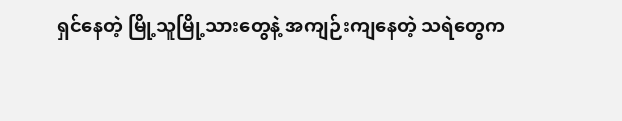ရှင်နေတဲ့ မြို့သူမြို့သားတွေနဲ့ အကျဉ်းကျနေတဲ့ သရဲတွေက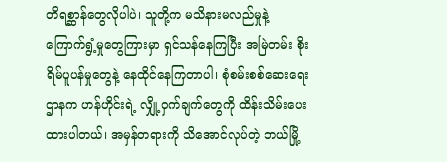တိရစ္ဆာန်တွေလိုပါပဲ၊ သူတို့က မသိနားမလည်မှုနဲ့ ကြောက်ရွံ့မှုတွေကြားမှာ ရှင်သန်နေကြပြီး အမြဲတမ်း စိုးရိမ်ပူပန်မှုတွေနဲ့ နေထိုင်နေကြတာပါ၊ စုံစမ်းစစ်ဆေးရေးဌာနက ဟန်ဟိုင်းရဲ့ လျှို့ဝှက်ချက်တွေကို ထိန်းသိမ်းပေးထားပါတယ်၊ အမှန်တရားကို သိအောင်လုပ်တဲ့ ဘယ်မြို့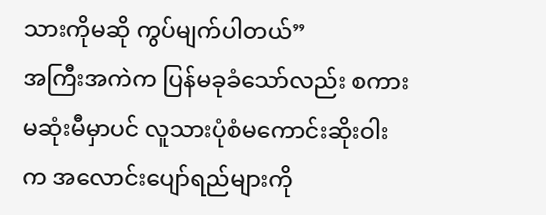သားကိုမဆို ကွပ်မျက်ပါတယ်”
အကြီးအကဲက ပြန်မခုခံသော်လည်း စကားမဆုံးမီမှာပင် လူသားပုံစံမကောင်းဆိုးဝါးက အလောင်းပျော်ရည်များကို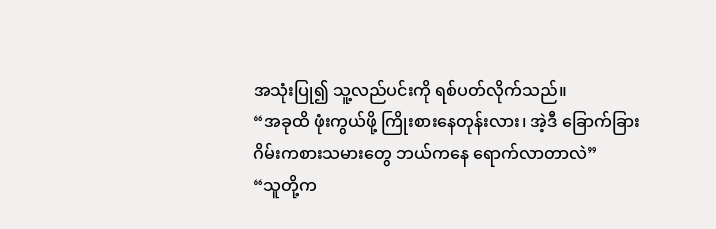အသုံးပြု၍ သူ့လည်ပင်းကို ရစ်ပတ်လိုက်သည်။
“အခုထိ ဖုံးကွယ်ဖို့ ကြိုးစားနေတုန်းလား၊ အဲ့ဒီ ခြောက်ခြားဂိမ်းကစားသမားတွေ ဘယ်ကနေ ရောက်လာတာလဲ”
“သူတို့က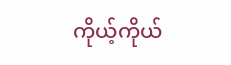ကိုယ့်ကိုယ်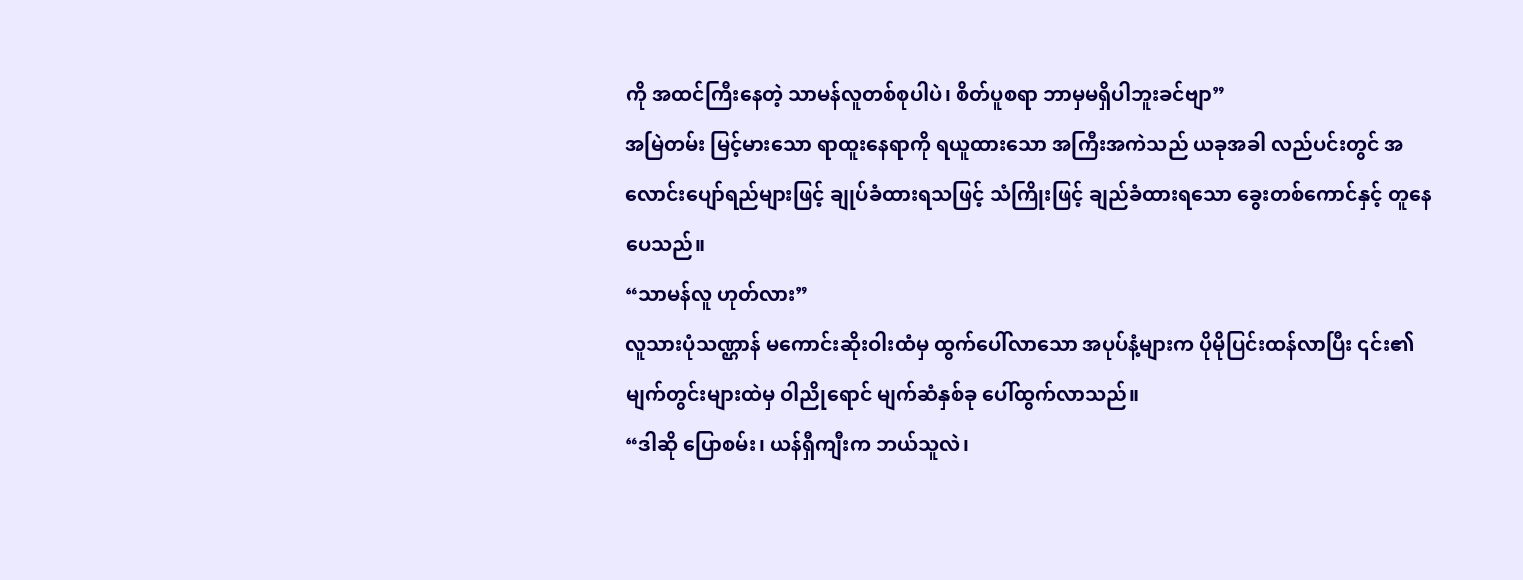ကို အထင်ကြီးနေတဲ့ သာမန်လူတစ်စုပါပဲ၊ စိတ်ပူစရာ ဘာမှမရှိပါဘူးခင်ဗျာ”
အမြဲတမ်း မြင့်မားသော ရာထူးနေရာကို ရယူထားသော အကြီးအကဲသည် ယခုအခါ လည်ပင်းတွင် အလောင်းပျော်ရည်များဖြင့် ချုပ်ခံထားရသဖြင့် သံကြိုးဖြင့် ချည်ခံထားရသော ခွေးတစ်ကောင်နှင့် တူနေပေသည်။
“သာမန်လူ ဟုတ်လား”
လူသားပုံသဏ္ဌာန် မကောင်းဆိုးဝါးထံမှ ထွက်ပေါ်လာသော အပုပ်နံ့များက ပိုမိုပြင်းထန်လာပြီး ၎င်း၏ မျက်တွင်းများထဲမှ ဝါညိုရောင် မျက်ဆံနှစ်ခု ပေါ်ထွက်လာသည်။
“ဒါဆို ပြောစမ်း၊ ယန်ရှီကျီးက ဘယ်သူလဲ၊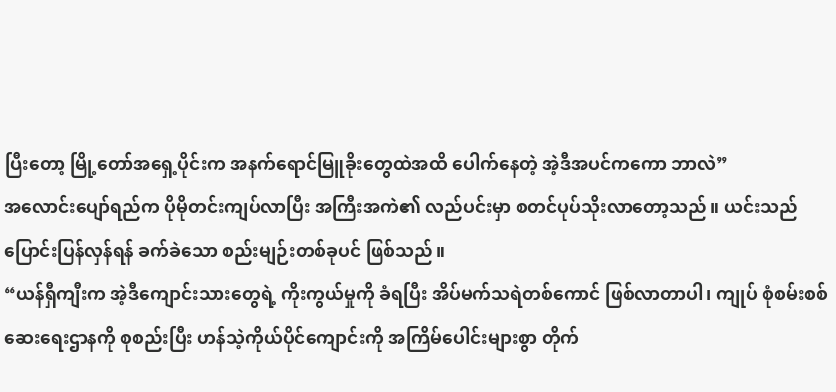ပြီးတော့ မြို့တော်အရှေ့ပိုင်းက အနက်ရောင်မြူခိုးတွေထဲအထိ ပေါက်နေတဲ့ အဲ့ဒီအပင်ကကော ဘာလဲ”
အလောင်းပျော်ရည်က ပိုမိုတင်းကျပ်လာပြီး အကြီးအကဲ၏ လည်ပင်းမှာ စတင်ပုပ်သိုးလာတော့သည်။ ယင်းသည် ပြောင်းပြန်လှန်ရန် ခက်ခဲသော စည်းမျဉ်းတစ်ခုပင် ဖြစ်သည်။
“ယန်ရှီကျီးက အဲ့ဒီကျောင်းသားတွေရဲ့ ကိုးကွယ်မှုကို ခံရပြီး အိပ်မက်သရဲတစ်ကောင် ဖြစ်လာတာပါ၊ ကျုပ် စုံစမ်းစစ်ဆေးရေးဌာနကို စုစည်းပြီး ဟန်သဲ့ကိုယ်ပိုင်ကျောင်းကို အကြိမ်ပေါင်းများစွာ တိုက်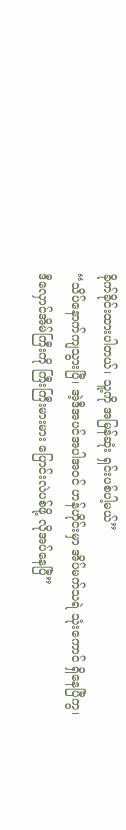ခိုက်ခိုင်းထားပါတယ်၊ သူ့ကို အမြန်ဆုံး ရှင်းပစ်ပါ့မယ်”
“သိပ်နောက်ကျသွားပြီ၊ အဲ့ဒီအပင်အပါအဝင် ဟန်ဟိုင်းမှာ အိပ်မက်သရဲ သုံးကောင် ရှိနေပြီကွ၊ ဒီလှောင်အိမ်ကြီးကို ကြီးကြီးမားမား ပြောင်းလဲပစ်ဖို့ လိုအပ်နေပြီ”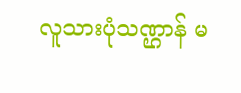လူသားပုံသဏ္ဌာန် မ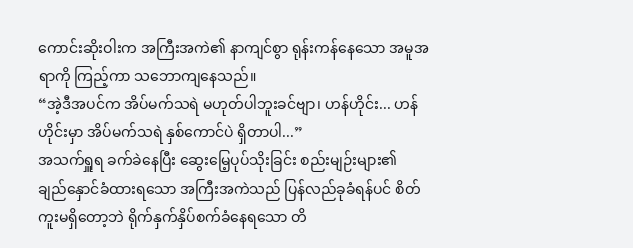ကောင်းဆိုးဝါးက အကြီးအကဲ၏ နာကျင်စွာ ရုန်းကန်နေသော အမူအရာကို ကြည့်ကာ သဘောကျနေသည်။
“အဲ့ဒီအပင်က အိပ်မက်သရဲ မဟုတ်ပါဘူးခင်ဗျာ၊ ဟန်ဟိုင်း... ဟန်ဟိုင်းမှာ အိပ်မက်သရဲ နှစ်ကောင်ပဲ ရှိတာပါ...”
အသက်ရှူရ ခက်ခဲနေပြီး ဆွေးမြေ့ပုပ်သိုးခြင်း စည်းမျဉ်းများ၏ ချည်နှောင်ခံထားရသော အကြီးအကဲသည် ပြန်လည်ခုခံရန်ပင် စိတ်ကူးမရှိတော့ဘဲ ရိုက်နှက်နှိပ်စက်ခံနေရသော တိ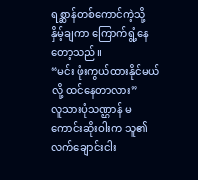ရစ္ဆာန်တစ်ကောင်ကဲ့သို့ နှိမ့်ချကာ ကြောက်ရွံ့နေတော့သည်။
“မင်း ဖုံးကွယ်ထားနိုင်မယ်လို့ ထင်နေတာလား”
လူသားပုံသဏ္ဌာန် မကောင်းဆိုးဝါးက သူ၏ လက်ချောင်းငါး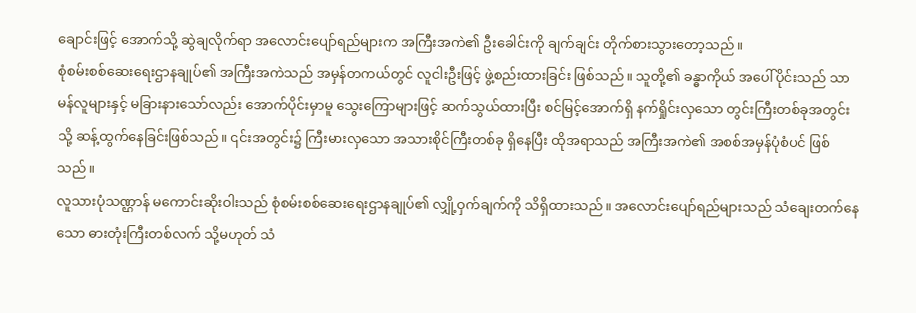ချောင်းဖြင့် အောက်သို့ ဆွဲချလိုက်ရာ အလောင်းပျော်ရည်များက အကြီးအကဲ၏ ဦးခေါင်းကို ချက်ချင်း တိုက်စားသွားတော့သည်။
စုံစမ်းစစ်ဆေးရေးဌာနချုပ်၏ အကြီးအကဲသည် အမှန်တကယ်တွင် လူငါးဦးဖြင့် ဖွဲ့စည်းထားခြင်း ဖြစ်သည်။ သူတို့၏ ခန္ဓာကိုယ် အပေါ်ပိုင်းသည် သာမန်လူများနှင့် မခြားနားသော်လည်း အောက်ပိုင်းမှာမူ သွေးကြောများဖြင့် ဆက်သွယ်ထားပြီး စင်မြင့်အောက်ရှိ နက်ရှိုင်းလှသော တွင်းကြီးတစ်ခုအတွင်းသို့ ဆန့်ထွက်နေခြင်းဖြစ်သည်။ ၎င်းအတွင်း၌ ကြီးမားလှသော အသားစိုင်ကြီးတစ်ခု ရှိနေပြီး ထိုအရာသည် အကြီးအကဲ၏ အစစ်အမှန်ပုံစံပင် ဖြစ်သည်။
လူသားပုံသဏ္ဌာန် မကောင်းဆိုးဝါးသည် စုံစမ်းစစ်ဆေးရေးဌာနချုပ်၏ လျှို့ဝှက်ချက်ကို သိရှိထားသည်။ အလောင်းပျော်ရည်များသည် သံချေးတက်နေသော ဓားတုံးကြီးတစ်လက် သို့မဟုတ် သံ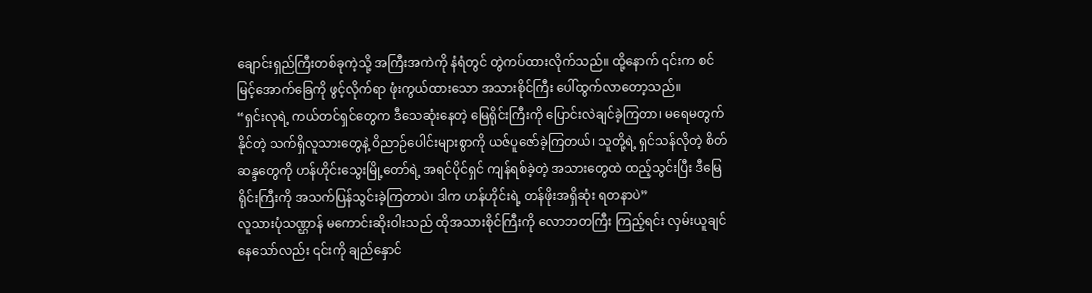ချောင်းရှည်ကြီးတစ်ခုကဲ့သို့ အကြီးအကဲကို နံရံတွင် တွဲကပ်ထားလိုက်သည်။ ထို့နောက် ၎င်းက စင်မြင့်အောက်ခြေကို ဖွင့်လိုက်ရာ ဖုံးကွယ်ထားသော အသားစိုင်ကြီး ပေါ်ထွက်လာတော့သည်။
“ရှင်းလုရဲ့ ကယ်တင်ရှင်တွေက ဒီသေဆုံးနေတဲ့ မြေရိုင်းကြီးကို ပြောင်းလဲချင်ခဲ့ကြတာ၊ မရေမတွက်နိုင်တဲ့ သက်ရှိလူသားတွေနဲ့ ဝိညာဉ်ပေါင်းများစွာကို ယဇ်ပူဇော်ခဲ့ကြတယ်၊ သူတို့ရဲ့ ရှင်သန်လိုတဲ့ စိတ်ဆန္ဒတွေကို ဟန်ဟိုင်းသွေးမြို့တော်ရဲ့ အရင်ပိုင်ရှင် ကျန်ရစ်ခဲ့တဲ့ အသားတွေထဲ ထည့်သွင်းပြီး ဒီမြေရိုင်းကြီးကို အသက်ပြန်သွင်းခဲ့ကြတာပဲ၊ ဒါက ဟန်ဟိုင်းရဲ့ တန်ဖိုးအရှိဆုံး ရတနာပဲ”
လူသားပုံသဏ္ဌာန် မကောင်းဆိုးဝါးသည် ထိုအသားစိုင်ကြီးကို လောဘတကြီး ကြည့်ရင်း လှမ်းယူချင်နေသော်လည်း ၎င်းကို ချည်နှောင်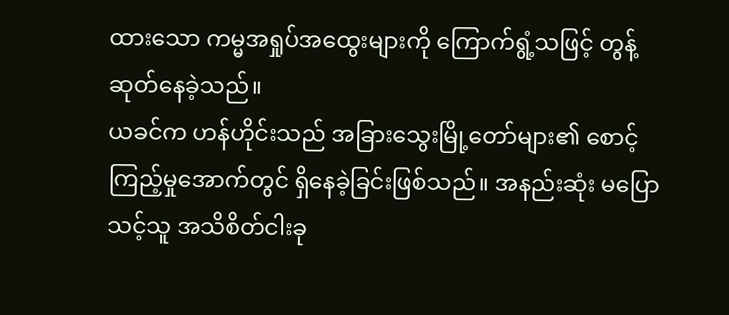ထားသော ကမ္မအရှုပ်အထွေးများကို ကြောက်ရွံ့သဖြင့် တွန့်ဆုတ်နေခဲ့သည်။
ယခင်က ဟန်ဟိုင်းသည် အခြားသွေးမြို့တော်များ၏ စောင့်ကြည့်မှုအောက်တွင် ရှိနေခဲ့ခြင်းဖြစ်သည်။ အနည်းဆုံး မပြောသင့်သူ အသိစိတ်ငါးခု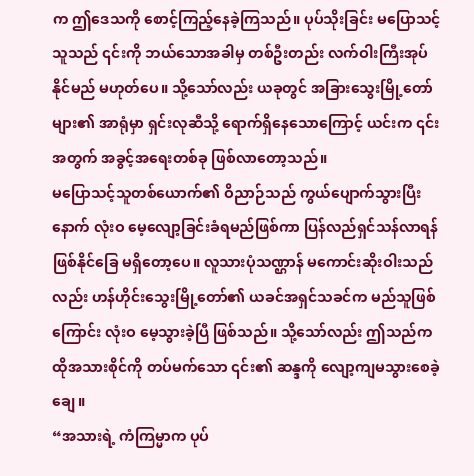က ဤဒေသကို စောင့်ကြည့်နေခဲ့ကြသည်။ ပုပ်သိုးခြင်း မပြောသင့်သူသည် ၎င်းကို ဘယ်သောအခါမှ တစ်ဦးတည်း လက်ဝါးကြီးအုပ်နိုင်မည် မဟုတ်ပေ။ သို့သော်လည်း ယခုတွင် အခြားသွေးမြို့တော်များ၏ အာရုံမှာ ရှင်းလုဆီသို့ ရောက်ရှိနေသောကြောင့် ယင်းက ၎င်းအတွက် အခွင့်အရေးတစ်ခု ဖြစ်လာတော့သည်။
မပြောသင့်သူတစ်ယောက်၏ ဝိညာဉ်သည် ကွယ်ပျောက်သွားပြီးနောက် လုံးဝ မေ့လျော့ခြင်းခံရမည်ဖြစ်ကာ ပြန်လည်ရှင်သန်လာရန် ဖြစ်နိုင်ခြေ မရှိတော့ပေ။ လူသားပုံသဏ္ဌာန် မကောင်းဆိုးဝါးသည်လည်း ဟန်ဟိုင်းသွေးမြို့တော်၏ ယခင်အရှင်သခင်က မည်သူဖြစ်ကြောင်း လုံးဝ မေ့သွားခဲ့ပြီ ဖြစ်သည်။ သို့သော်လည်း ဤသည်က ထိုအသားစိုင်ကို တပ်မက်သော ၎င်း၏ ဆန္ဒကို လျော့ကျမသွားစေခဲ့ချေ။
“အသားရဲ့ ကံကြမ္မာက ပုပ်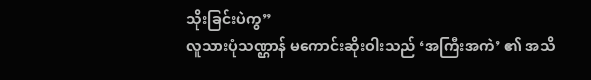သိုးခြင်းပဲကွ”
လူသားပုံသဏ္ဌာန် မကောင်းဆိုးဝါးသည် ‘အကြီးအကဲ’ ၏ အသိ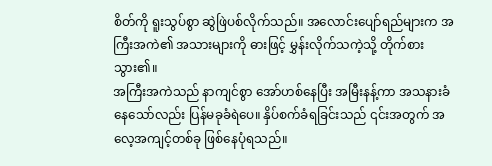စိတ်ကို ရူးသွပ်စွာ ဆွဲဖြဲပစ်လိုက်သည်။ အလောင်းပျော်ရည်များက အကြီးအကဲ၏ အသားများကို ဓားဖြင့် မွှန်းလိုက်သကဲ့သို့ တိုက်စားသွား၏။
အကြီးအကဲသည် နာကျင်စွာ အော်ဟစ်နေပြီး အမြီးနန့်ကာ အသနားခံနေသော်လည်း ပြန်မခုခံရဲပေ။ နှိပ်စက်ခံရခြင်းသည် ၎င်းအတွက် အလေ့အကျင့်တစ်ခု ဖြစ်နေပုံရသည်။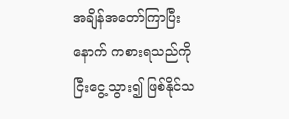အချိန်အတော်ကြာပြီးနောက် ကစားရသည်ကို ငြီးငွေ့သွား၍ ဖြစ်နိုင်သ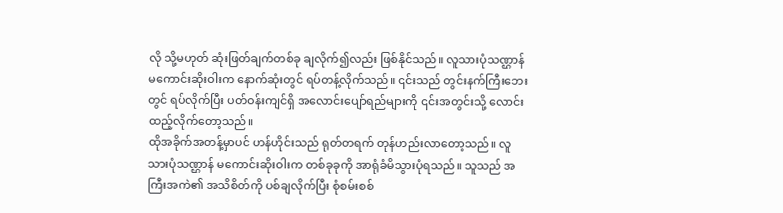လို သို့မဟုတ် ဆုံးဖြတ်ချက်တစ်ခု ချလိုက်၍လည်း ဖြစ်နိုင်သည်။ လူသားပုံသဏ္ဌာန် မကောင်းဆိုးဝါးက နောက်ဆုံးတွင် ရပ်တန့်လိုက်သည်။ ၎င်းသည် တွင်းနက်ကြီးဘေးတွင် ရပ်လိုက်ပြီး ပတ်ဝန်းကျင်ရှိ အလောင်းပျော်ရည်များကို ၎င်းအတွင်းသို့ လောင်းထည့်လိုက်တော့သည်။
ထိုအခိုက်အတန့်မှာပင် ဟန်ဟိုင်းသည် ရုတ်တရက် တုန်ဟည်းလာတော့သည်။ လူသားပုံသဏ္ဌာန် မကောင်းဆိုးဝါးက တစ်ခုခုကို အာရုံခံမိသွားပုံရသည်။ သူသည် အကြီးအကဲ၏ အသိစိတ်ကို ပစ်ချလိုက်ပြီး စုံစမ်းစစ်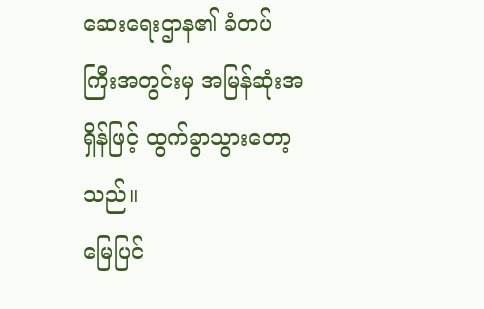ဆေးရေးဌာန၏ ခံတပ်ကြီးအတွင်းမှ အမြန်ဆုံးအရှိန်ဖြင့် ထွက်ခွာသွားတော့သည်။
မြေပြင်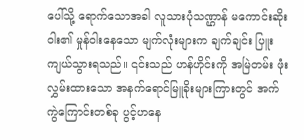ပေါ်သို့ ရောက်သောအခါ လူသားပုံသဏ္ဌာန် မကောင်းဆိုးဝါး၏ မှုန်ဝါးနေသော မျက်လုံးများက ချက်ချင်း ပြူးကျယ်သွားရသည်။ ၎င်းသည် ဟန်ဟိုင်းကို အမြဲတမ်း ဖုံးလွှမ်းထားသော အနက်ရောင်မြူခိုးများကြားတွင် အက်ကွဲကြောင်းတစ်ခု ပွင့်ဟနေ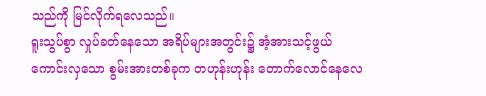သည်ကို မြင်လိုက်ရလေသည်။
ရူးသွပ်စွာ လှုပ်ခတ်နေသော အရိပ်များအတွင်း၌ အံ့အားသင့်ဖွယ် ကောင်းလှသော စွမ်းအားတစ်ခုက တဟုန်းဟုန်း တောက်လောင်နေလေ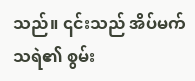သည်။ ၎င်းသည် အိပ်မက်သရဲ၏ စွမ်း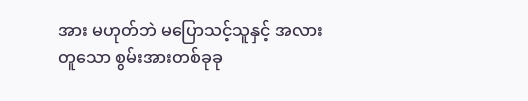အား မဟုတ်ဘဲ မပြောသင့်သူနှင့် အလားတူသော စွမ်းအားတစ်ခုခု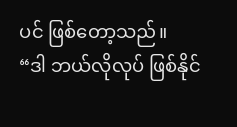ပင် ဖြစ်တော့သည်။
“ဒါ ဘယ်လိုလုပ် ဖြစ်နိုင်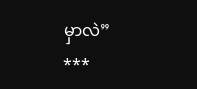မှာလဲ”
***